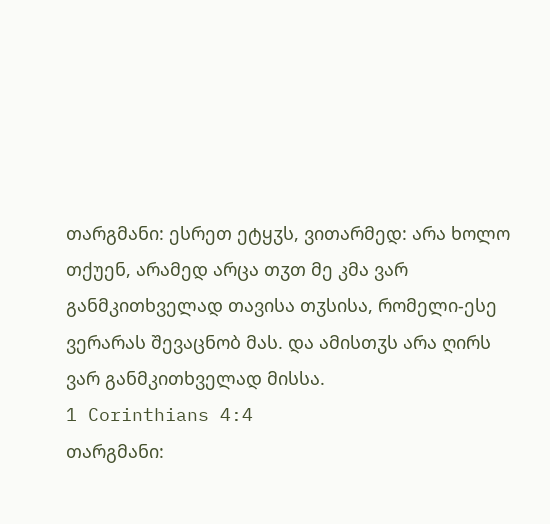თარგმანი: ესრეთ ეტყჳს, ვითარმედ: არა ხოლო თქუენ, არამედ არცა თჳთ მე კმა ვარ განმკითხველად თავისა თჳსისა, რომელი-ესე ვერარას შევაცნობ მას. და ამისთჳს არა ღირს ვარ განმკითხველად მისსა.
1 Corinthians 4:4
თარგმანი: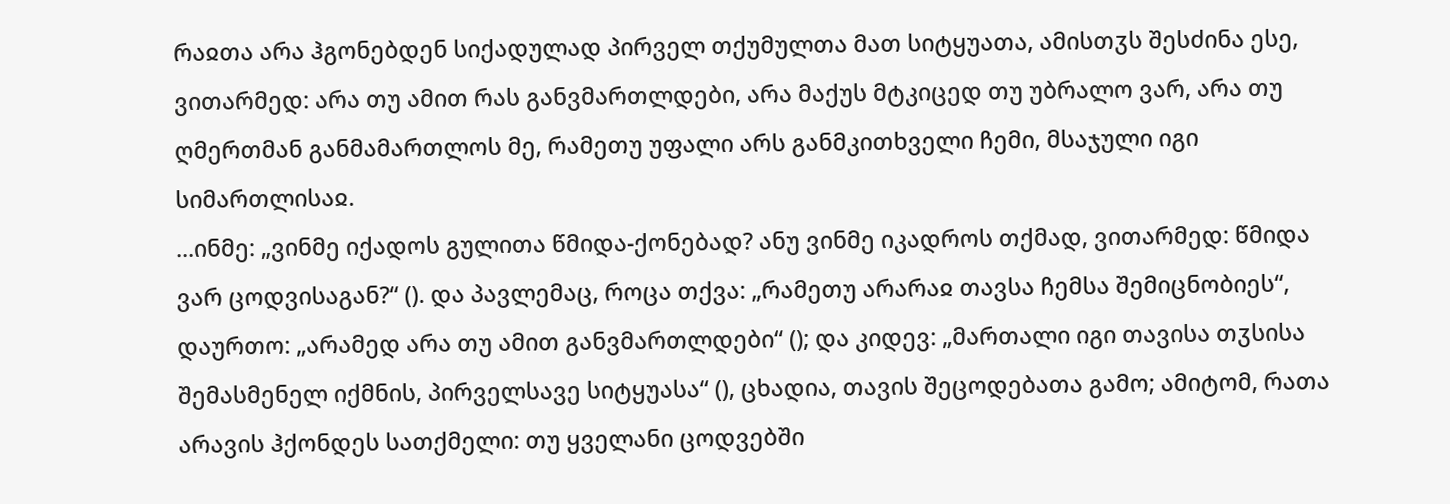რაჲთა არა ჰგონებდენ სიქადულად პირველ თქუმულთა მათ სიტყუათა, ამისთჳს შესძინა ესე, ვითარმედ: არა თუ ამით რას განვმართლდები, არა მაქუს მტკიცედ თუ უბრალო ვარ, არა თუ ღმერთმან განმამართლოს მე, რამეთუ უფალი არს განმკითხველი ჩემი, მსაჯული იგი სიმართლისაჲ.
...ინმე: „ვინმე იქადოს გულითა წმიდა-ქონებად? ანუ ვინმე იკადროს თქმად, ვითარმედ: წმიდა ვარ ცოდვისაგან?“ (). და პავლემაც, როცა თქვა: „რამეთუ არარაჲ თავსა ჩემსა შემიცნობიეს“, დაურთო: „არამედ არა თუ ამით განვმართლდები“ (); და კიდევ: „მართალი იგი თავისა თჳსისა შემასმენელ იქმნის, პირველსავე სიტყუასა“ (), ცხადია, თავის შეცოდებათა გამო; ამიტომ, რათა არავის ჰქონდეს სათქმელი: თუ ყველანი ცოდვებში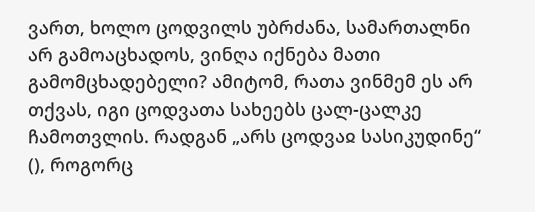ვართ, ხოლო ცოდვილს უბრძანა, სამართალნი არ გამოაცხადოს, ვინღა იქნება მათი გამომცხადებელი? ამიტომ, რათა ვინმემ ეს არ თქვას, იგი ცოდვათა სახეებს ცალ-ცალკე ჩამოთვლის. რადგან „არს ცოდვაჲ სასიკუდინე“ (), როგორც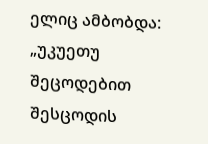ელიც ამბობდა: „უკუეთუ შეცოდებით შესცოდის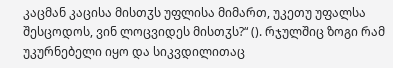კაცმან კაცისა მისთჳს უფლისა მიმართ, უკეთუ უფალსა შესცოდოს, ვინ ლოცვიდეს მისთჳს?“ (). რჯულშიც ზოგი რამ უკურნებელი იყო და სიკვდილითაც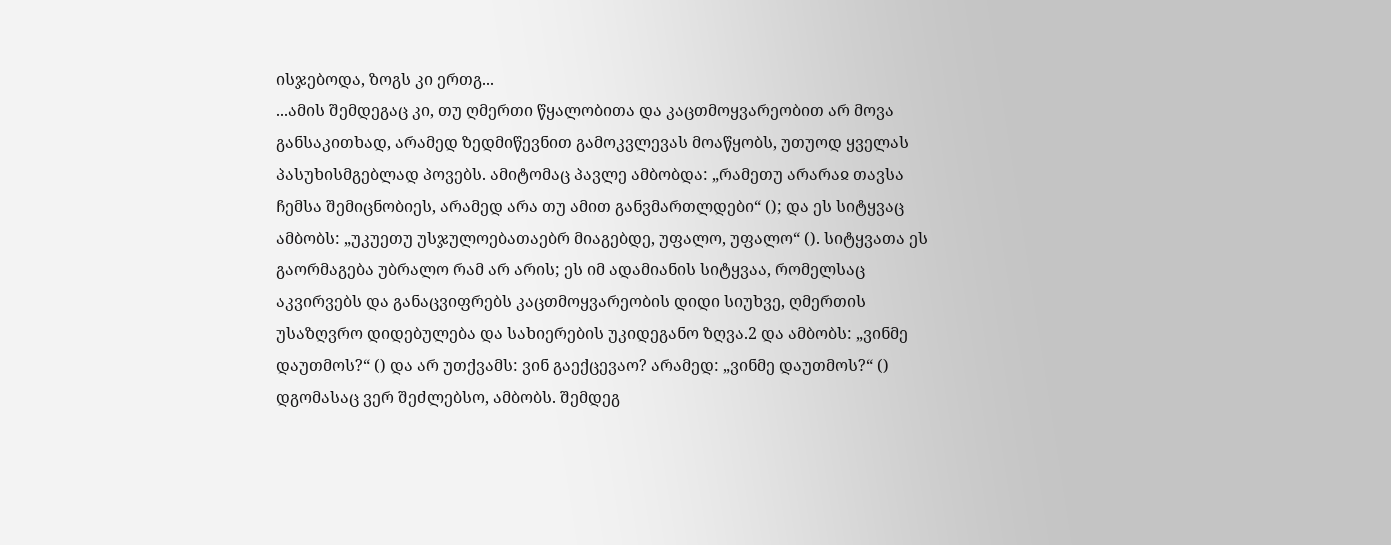ისჯებოდა, ზოგს კი ერთგ...
...ამის შემდეგაც კი, თუ ღმერთი წყალობითა და კაცთმოყვარეობით არ მოვა განსაკითხად, არამედ ზედმიწევნით გამოკვლევას მოაწყობს, უთუოდ ყველას პასუხისმგებლად პოვებს. ამიტომაც პავლე ამბობდა: „რამეთუ არარაჲ თავსა ჩემსა შემიცნობიეს, არამედ არა თუ ამით განვმართლდები“ (); და ეს სიტყვაც ამბობს: „უკუეთუ უსჯულოებათაებრ მიაგებდე, უფალო, უფალო“ (). სიტყვათა ეს გაორმაგება უბრალო რამ არ არის; ეს იმ ადამიანის სიტყვაა, რომელსაც აკვირვებს და განაცვიფრებს კაცთმოყვარეობის დიდი სიუხვე, ღმერთის უსაზღვრო დიდებულება და სახიერების უკიდეგანო ზღვა.2 და ამბობს: „ვინმე დაუთმოს?“ () და არ უთქვამს: ვინ გაექცევაო? არამედ: „ვინმე დაუთმოს?“ () დგომასაც ვერ შეძლებსო, ამბობს. შემდეგ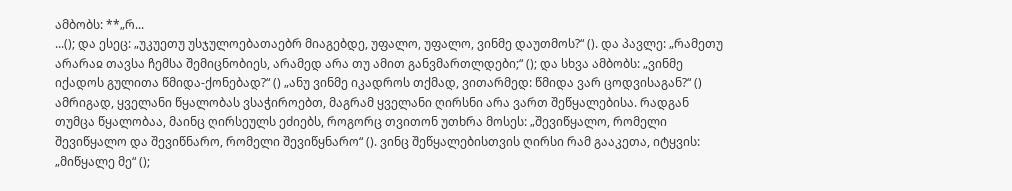ამბობს: **„რ...
...(); და ესეც: „უკუეთუ უსჯულოებათაებრ მიაგებდე, უფალო, უფალო, ვინმე დაუთმოს?“ (). და პავლე: „რამეთუ არარაჲ თავსა ჩემსა შემიცნობიეს, არამედ არა თუ ამით განვმართლდები;“ (); და სხვა ამბობს: „ვინმე იქადოს გულითა წმიდა-ქონებად?“ () „ანუ ვინმე იკადროს თქმად, ვითარმედ: წმიდა ვარ ცოდვისაგან?“ ()
ამრიგად, ყველანი წყალობას ვსაჭიროებთ, მაგრამ ყველანი ღირსნი არა ვართ შეწყალებისა. რადგან თუმცა წყალობაა, მაინც ღირსეულს ეძიებს, როგორც თვითონ უთხრა მოსეს: „შევიწყალო, რომელი შევიწყალო და შევიწნარო, რომელი შევიწყნარო“ (). ვინც შეწყალებისთვის ღირსი რამ გააკეთა, იტყვის: „მიწყალე მე“ ();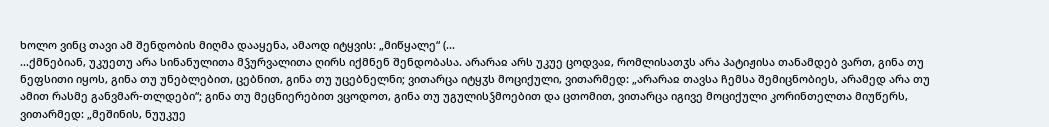ხოლო ვინც თავი ამ შენდობის მიღმა დააყენა, ამაოდ იტყვის: „მიწყალე“ (...
...ქმნებიან, უკუეთუ არა სინანულითა მჴურვალითა ღირს იქმნენ შენდობასა. არარაჲ არს უკუე ცოდვაჲ, რომლისათჳს არა პატიჟისა თანამდებ ვართ, გინა თუ ნეფსითი იყოს, გინა თუ უნებლებით, ცებნით, გინა თუ უცებნელნი; ვითარცა იტყჳს მოციქული, ვითარმედ: „არარაჲ თავსა ჩემსა შემიცნობიეს, არამედ არა თუ ამით რასმე განვმარ-თლდები“; გინა თუ მეცნიერებით ვცოდოთ, გინა თუ უგულისჴმოებით და ცთომით, ვითარცა იგივე მოციქული კორინთელთა მიუწერს, ვითარმედ: „მეშინის, ნუუკუე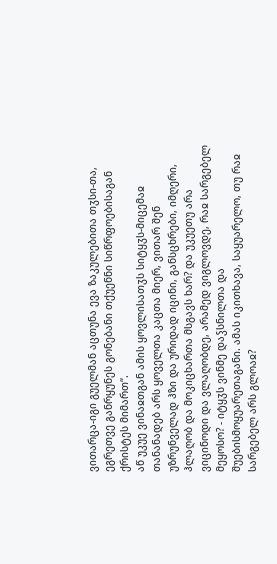ვითარცა-იგი გუელმან აცთუნა ევა ზაკულებითა თჳსი-თა, ეგრეთვე განრყუნეს გონებანი თქუენნი სიწრფოებისაგან ქრისტეს მიმართ“.
აწ უკუე ვინაჲთგან ამის ყოვლისათჳს სიტყჳს-მიცემაჲ თანანადებ არს ყოველთა კაცთა მიერ, ვითარ შენ უზრუნველად ჰზი და ურიდად იცინი, განსცხრები, იმღერი, ჰლაღობ და მოკიცხართა მსგავს ხარ? და უკუეთუ არა ვიცინოდი და ვლაღობდე, არამედ ვიგლოვდე, რაჲ სარგებელ მეყოსო? - იტყჳს ვინმე დაჴსნილთა და შუებისმოყუარეთაგანი. ამას იკითხავა, საყუარელო, თუ რაჲ სარგებელ არს გლოაჲ?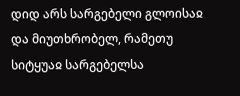დიდ არს სარგებელი გლოისაჲ და მიუთხრობელ, რამეთუ სიტყუაჲ სარგებელსა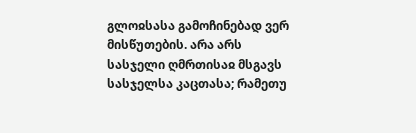გლოჲსასა გამოჩინებად ვერ მისწუთების. არა არს სასჯელი ღმრთისაჲ მსგავს სასჯელსა კაცთასა; რამეთუ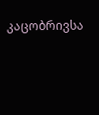კაცობრივსა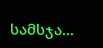სამსჯა...